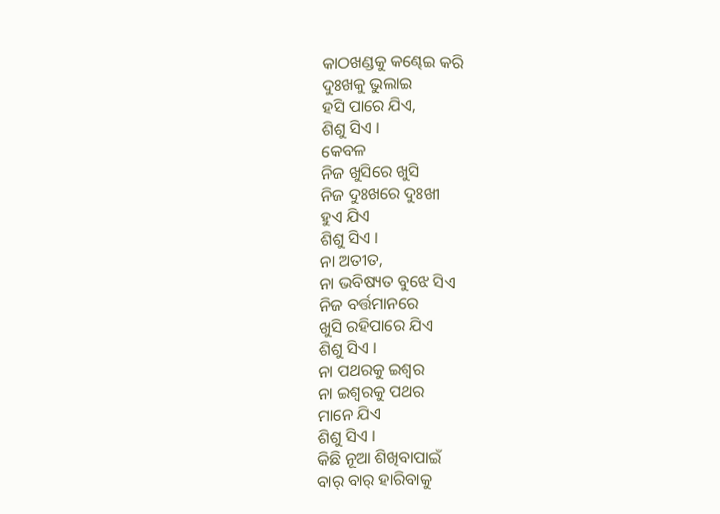କାଠଖଣ୍ଡକୁ କଣ୍ଢେଇ କରି
ଦୁଃଖକୁ ଭୁଲାଇ
ହସି ପାରେ ଯିଏ,
ଶିଶୁ ସିଏ ।
କେବଳ
ନିଜ ଖୁସିରେ ଖୁସି
ନିଜ ଦୁଃଖରେ ଦୁଃଖୀ
ହୁଏ ଯିଏ
ଶିଶୁ ସିଏ ।
ନା ଅତୀତ,
ନା ଭବିଷ୍ୟତ ବୁଝେ ସିଏ
ନିଜ ବର୍ତ୍ତମାନରେ
ଖୁସି ରହିପାରେ ଯିଏ
ଶିଶୁ ସିଏ ।
ନା ପଥରକୁ ଇଶ୍ୱର
ନା ଇଶ୍ୱରକୁ ପଥର
ମାନେ ଯିଏ
ଶିଶୁ ସିଏ ।
କିଛି ନୂଆ ଶିଖିବାପାଇଁ
ବାର୍ ବାର୍ ହାରିବାକୁ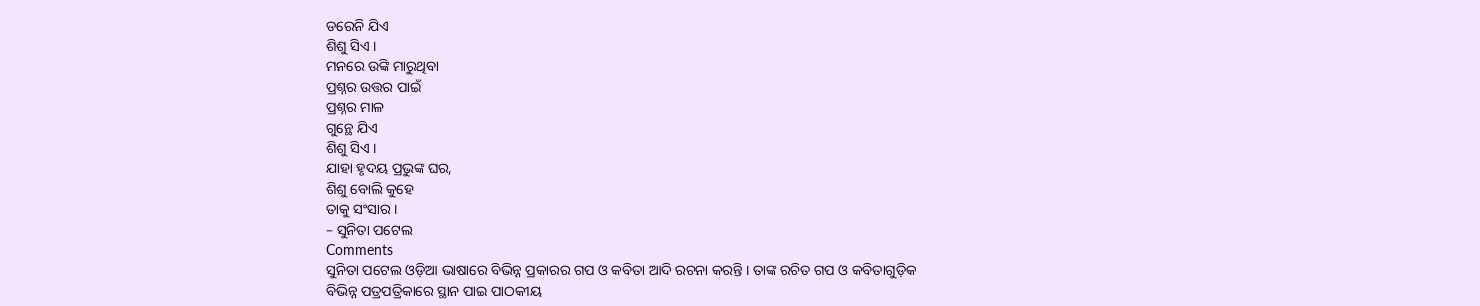ଡରେନି ଯିଏ
ଶିଶୁ ସିଏ ।
ମନରେ ଉଙ୍କି ମାରୁଥିବା
ପ୍ରଶ୍ନର ଉତ୍ତର ପାଇଁ
ପ୍ରଶ୍ନର ମାଳ
ଗୁନ୍ଥେ ଯିଏ
ଶିଶୁ ସିଏ ।
ଯାହା ହୃଦୟ ପ୍ରଭୁଙ୍କ ଘର,
ଶିଶୁ ବୋଲି କୁହେ
ତାକୁ ସଂସାର ।
– ସୁନିତା ପଟେଲ
Comments
ସୁନିତା ପଟେଲ ଓଡ଼ିଆ ଭାଷାରେ ବିଭିନ୍ନ ପ୍ରକାରର ଗପ ଓ କବିତା ଆଦି ରଚନା କରନ୍ତି । ତାଙ୍କ ରଚିତ ଗପ ଓ କବିତାଗୁଡ଼ିକ ବିଭିନ୍ନ ପତ୍ରପତ୍ରିକାରେ ସ୍ଥାନ ପାଇ ପାଠକୀୟ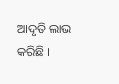ଆଦୃତି ଲାଭ କରିଛି ।